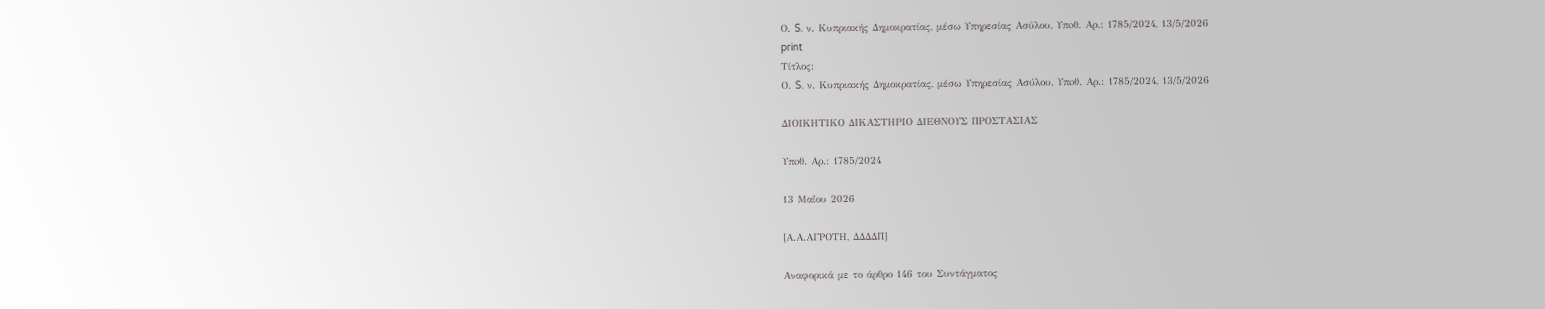Ο. S. ν. Κυπριακής Δημοκρατίας, μέσω Υπηρεσίας Ασύλου, Υπoθ. Αρ.: 1785/2024, 13/5/2026
print
Τίτλος:
Ο. S. ν. Κυπριακής Δημοκρατίας, μέσω Υπηρεσίας Ασύλου, Υπoθ. Αρ.: 1785/2024, 13/5/2026

ΔΙΟΙΚΗΤΙΚΟ ΔΙΚΑΣΤΗΡΙΟ ΔΙΕΘΝΟΥΣ ΠΡΟΣΤΑΣΙΑΣ

Υπoθ. Αρ.: 1785/2024

13 Μαΐου 2026

[Α.Α.ΑΓΡΟΤΗ, ΔΔΔΔΠ]

Αναφορικά με το άρθρο 146 του Συντάγματος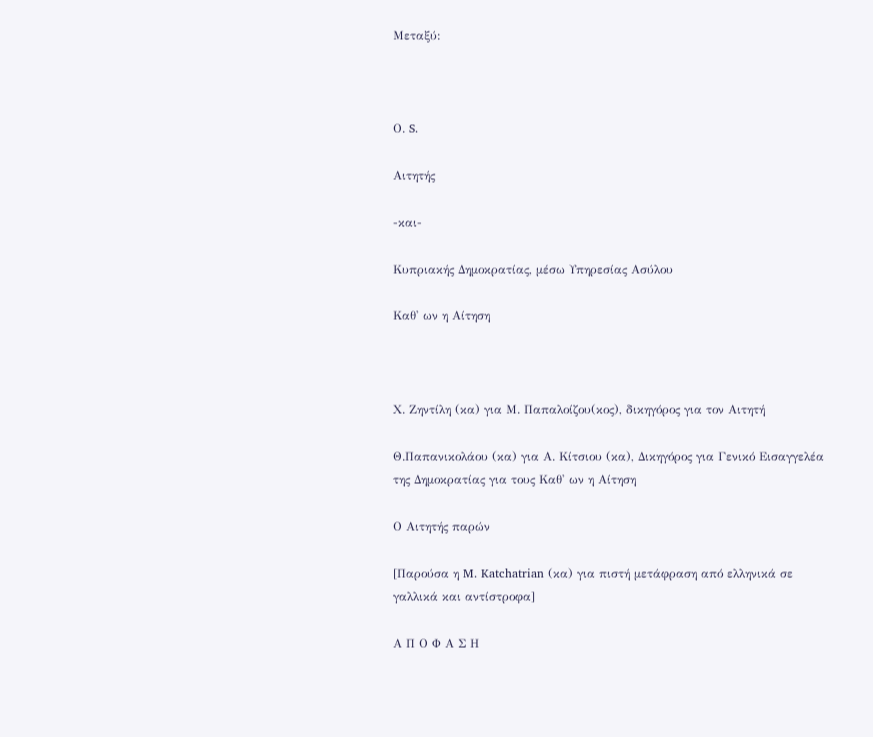Μεταξύ:



Ο. S.

Αιτητής

-και-

Κυπριακής Δημοκρατίας, μέσω Υπηρεσίας Ασύλου

Καθ' ων η Αίτηση



Χ. Ζηντίλη (κα) για Μ. Παπαλοίζου(κος), δικηγόρος για τον Αιτητή

Θ.Παπανικολάου (κα) για Α. Κίτσιου (κα), Δικηγόρος για Γενικό Εισαγγελέα της Δημοκρατίας για τους Καθ' ων η Αίτηση

Ο Αιτητής παρών

[Παρούσα η M. Katchatrian (κα) για πιστή μετάφραση από ελληνικά σε γαλλικά και αντίστροφα]

Α Π Ο Φ Α Σ Η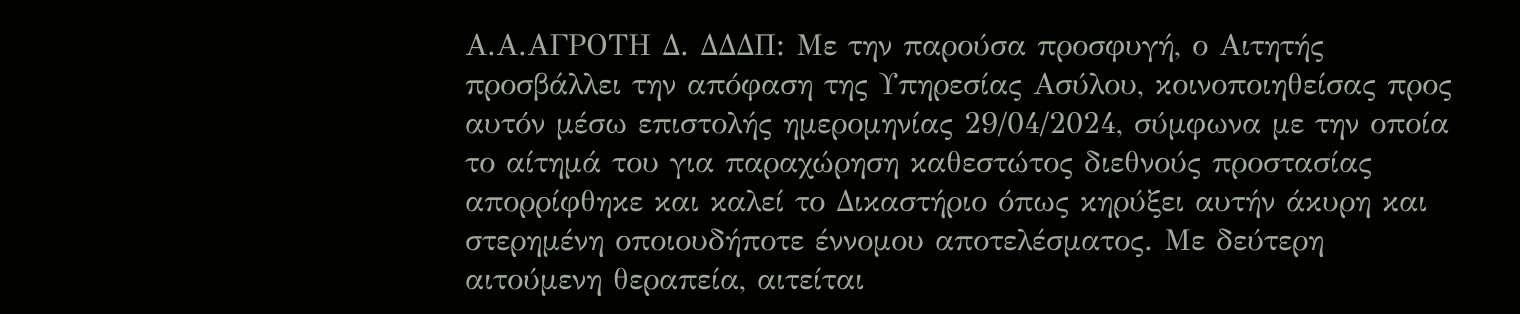Α.Α.ΑΓΡΟΤΗ Δ. ΔΔΔΠ: Με την παρούσα προσφυγή, ο Αιτητής προσβάλλει την απόφαση της Υπηρεσίας Ασύλου, κοινοποιηθείσας προς αυτόν μέσω επιστολής ημερομηνίας 29/04/2024, σύμφωνα με την οποία το αίτημά του για παραχώρηση καθεστώτος διεθνούς προστασίας απορρίφθηκε και καλεί το Δικαστήριο όπως κηρύξει αυτήν άκυρη και στερημένη οποιουδήποτε έννομου αποτελέσματος. Με δεύτερη αιτούμενη θεραπεία, αιτείται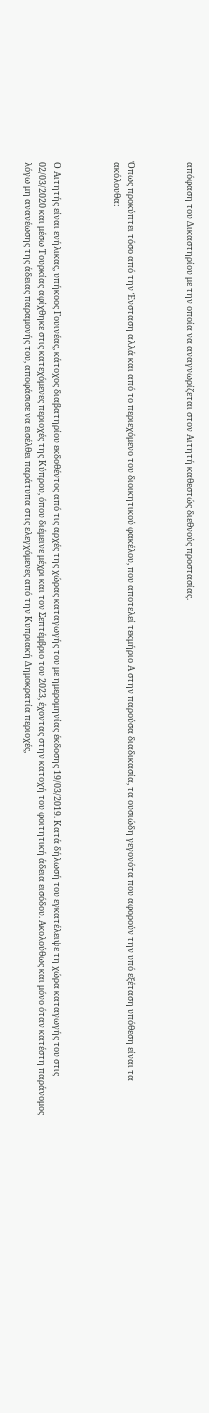απόφαση του Δικαστηρίου με την οποία να αναγνωρίζεται στον Αιτητή καθεστώς διεθνούς προστασίας.



Όπως προκύπτει τόσο από την Ένσταση αλλά και από το περιεχόμενο του διοικητικού φακέλου, που αποτελεί τεκμήριο Α στην παρούσα διαδικασία, τα ουσιώδη γεγονότα που αφορούν την υπό εξέταση υπόθεση είναι τα ακόλουθα:



Ο Αιτητής είναι ενήλικας, υπήκοος Γουινέας, κάτοχος διαβατηρίου εκδοθέντος από τις αρχές της χώρας καταγωγής του με ημερομηνίας έκδοσης 19/03/2019. Κατά δήλωσή του εγκατέλειψε τη χώρα καταγωγής του στις 02/03/2020 και μέσω Τουρκίας αφίχθηκε στις κατεχόμενες περιοχές της Κύπρου, όπου διέμεινε μέχρι και τον Σεπτέμβριο του 2023, έχοντας στην κατοχή του φοιτητική άδεια εισόδου. Ακολούθως και μόνο όταν κατέστη παράνομος λόγω μη ανανέωσης της άδειας παραμονής του, αποφάσισε να εισέλθει παράτυπα στις ελεγχόμενες από την Κυπριακή Δημοκρατία περιοχές,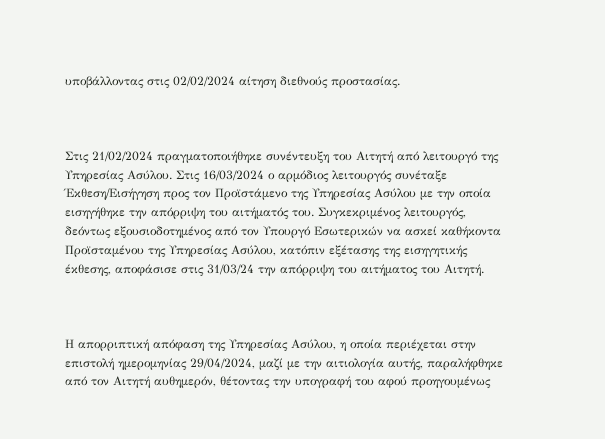υποβάλλοντας στις 02/02/2024 αίτηση διεθνούς προστασίας.



Στις 21/02/2024 πραγματοποιήθηκε συνέντευξη του Αιτητή από λειτουργό της Υπηρεσίας Ασύλου. Στις 16/03/2024 ο αρμόδιος λειτουργός συνέταξε Έκθεση/Εισήγηση προς τον Προϊστάμενο της Υπηρεσίας Ασύλου με την οποία εισηγήθηκε την απόρριψη του αιτήματός του. Συγκεκριμένος λειτουργός, δεόντως εξουσιοδοτημένος από τον Υπουργό Εσωτερικών να ασκεί καθήκοντα Προϊσταμένου της Υπηρεσίας Ασύλου, κατόπιν εξέτασης της εισηγητικής έκθεσης, αποφάσισε στις 31/03/24 την απόρριψη του αιτήματος του Αιτητή.



Η απορριπτική απόφαση της Υπηρεσίας Ασύλου, η οποία περιέχεται στην επιστολή ημερομηνίας 29/04/2024, μαζί με την αιτιολογία αυτής, παραλήφθηκε από τον Αιτητή αυθημερόν, θέτοντας την υπογραφή του αφού προηγουμένως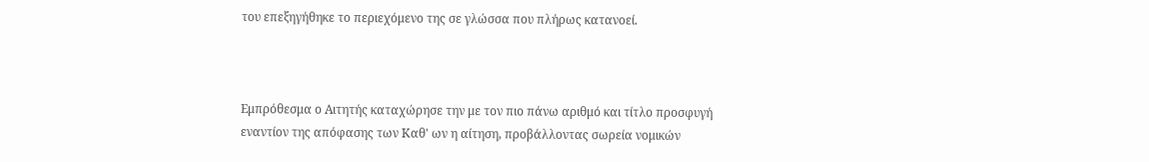του επεξηγήθηκε το περιεχόμενο της σε γλώσσα που πλήρως κατανοεί.



Εμπρόθεσμα ο Αιτητής καταχώρησε την με τον πιο πάνω αριθμό και τίτλο προσφυγή εναντίον της απόφασης των Καθ' ων η αίτηση, προβάλλοντας σωρεία νομικών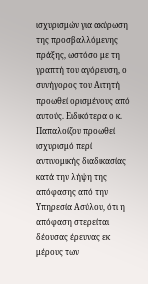ισχυρισμών για ακύρωση της προσβαλλόμενης πράξης, ωστόσο με τη γραπτή του αγόρευση, ο συνήγορος του Αιτητή προωθεί ορισμένους από αυτούς. Ειδικότερα ο κ. Παπαλοίζου προωθεί ισχυρισμό περί αντινομικής διαδικασίας κατά την λήψη της απόφασης από την Υπηρεσία Ασύλου, ότι η απόφαση στερείται δέουσας έρευνας εκ μέρους των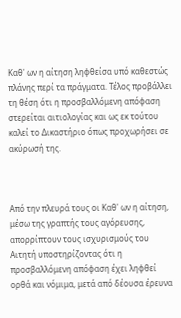Καθ' ων η αίτηση ληφθείσα υπό καθεστώς πλάνης περί τα πράγματα. Τέλος προβάλλει τη θέση ότι η προσβαλλόμενη απόφαση στερείται αιτιολογίας και ως εκ τούτου καλεί το Δικαστήριο όπως προχωρήσει σε ακύρωσή της.



Από την πλευρά τους οι Καθ' ων η αίτηση, μέσω της γραπτής τους αγόρευσης, απορρίπτουν τους ισχυρισμούς του Αιτητή υποστηρίζοντας ότι η προσβαλλόμενη απόφαση έχει ληφθεί ορθά και νόμιμα, μετά από δέουσα έρευνα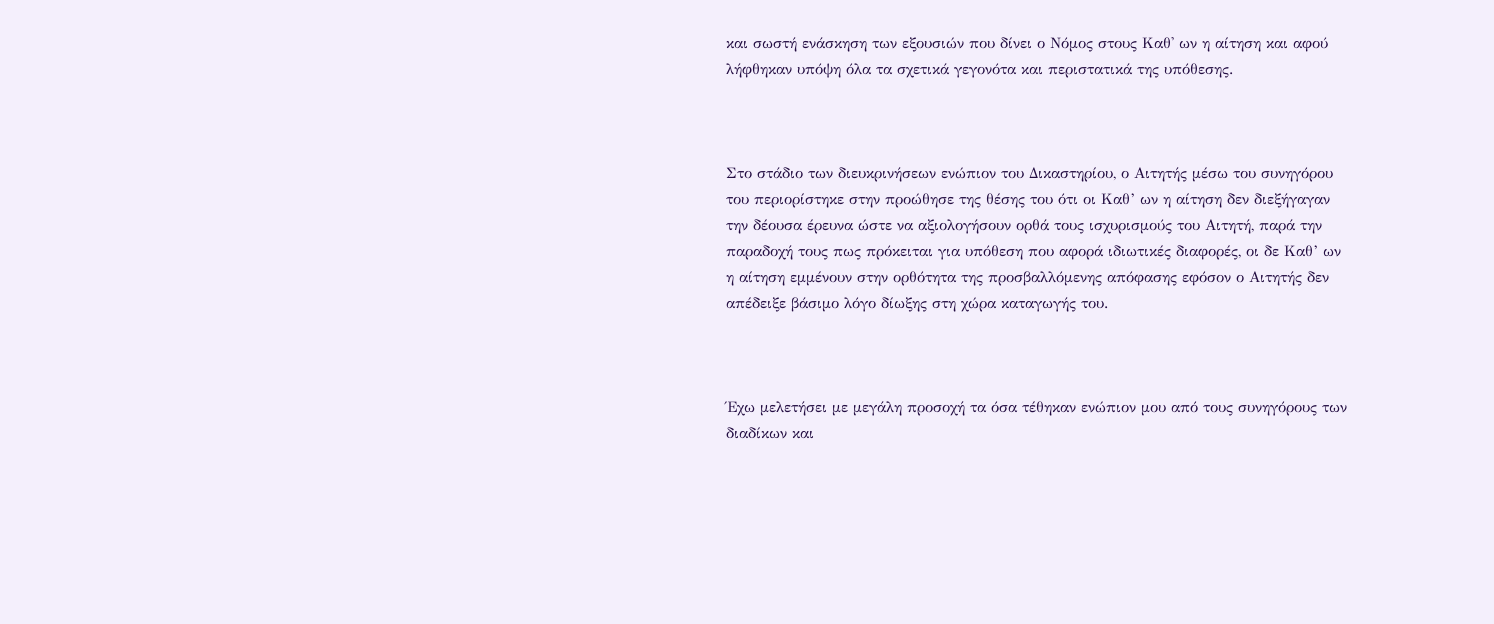και σωστή ενάσκηση των εξουσιών που δίνει ο Νόμος στους Καθ' ων η αίτηση και αφού λήφθηκαν υπόψη όλα τα σχετικά γεγονότα και περιστατικά της υπόθεσης.



Στο στάδιο των διευκρινήσεων ενώπιον του Δικαστηρίου, ο Αιτητής μέσω του συνηγόρου του περιορίστηκε στην προώθησε της θέσης του ότι οι Καθ’ ων η αίτηση δεν διεξήγαγαν την δέουσα έρευνα ώστε να αξιολογήσουν ορθά τους ισχυρισμούς του Αιτητή, παρά την παραδοχή τους πως πρόκειται για υπόθεση που αφορά ιδιωτικές διαφορές, οι δε Καθ’ ων η αίτηση εμμένουν στην ορθότητα της προσβαλλόμενης απόφασης εφόσον ο Αιτητής δεν απέδειξε βάσιμο λόγο δίωξης στη χώρα καταγωγής του.



Έχω μελετήσει με μεγάλη προσοχή τα όσα τέθηκαν ενώπιον μου από τους συνηγόρους των διαδίκων και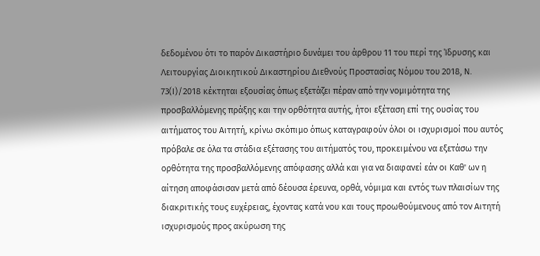δεδομένου ότι το παρόν Δικαστήριο δυνάμει του άρθρου 11 του περί της Ίδρυσης και Λειτουργίας Διοικητικού Δικαστηρίου Διεθνούς Προστασίας Νόμου του 2018, Ν. 73(Ι)/2018 κέκτηται εξουσίας όπως εξετάζει πέραν από την νομιμότητα της προσβαλλόμενης πράξης και την ορθότητα αυτής, ήτοι εξέταση επί της ουσίας του αιτήματος του Αιτητή, κρίνω σκόπιμο όπως καταγραφούν όλοι οι ισχυρισμοί που αυτός πρόβαλε σε όλα τα στάδια εξέτασης του αιτήματός του, προκειμένου να εξετάσω την ορθότητα της προσβαλλόμενης απόφασης αλλά και για να διαφανεί εάν οι Καθ' ων η αίτηση αποφάσισαν μετά από δέουσα έρευνα, ορθά, νόμιμα και εντός των πλαισίων της διακριτικής τους ευχέρειας, έχοντας κατά νου και τους προωθούμενους από τον Αιτητή ισχυρισμούς προς ακύρωση της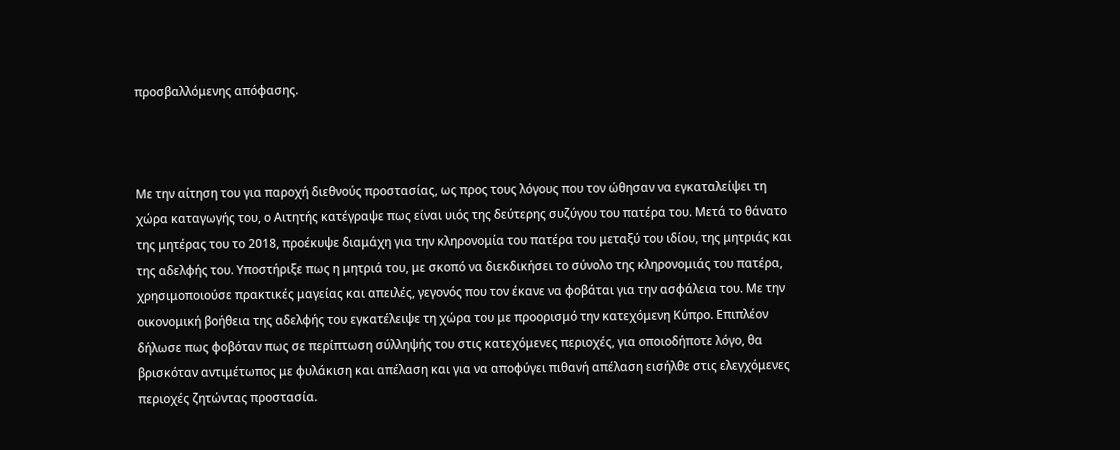προσβαλλόμενης απόφασης.



Με την αίτηση του για παροχή διεθνούς προστασίας, ως προς τους λόγους που τον ώθησαν να εγκαταλείψει τη χώρα καταγωγής του, ο Αιτητής κατέγραψε πως είναι υιός της δεύτερης συζύγου του πατέρα του. Μετά το θάνατο της μητέρας του το 2018, προέκυψε διαμάχη για την κληρονομία του πατέρα του μεταξύ του ιδίου, της μητριάς και της αδελφής του. Υποστήριξε πως η μητριά του, με σκοπό να διεκδικήσει το σύνολο της κληρονομιάς του πατέρα, χρησιμοποιούσε πρακτικές μαγείας και απειλές, γεγονός που τον έκανε να φοβάται για την ασφάλεια του. Με την οικονομική βοήθεια της αδελφής του εγκατέλειψε τη χώρα του με προορισμό την κατεχόμενη Κύπρο. Επιπλέον δήλωσε πως φοβόταν πως σε περίπτωση σύλληψής του στις κατεχόμενες περιοχές, για οποιοδήποτε λόγο, θα βρισκόταν αντιμέτωπος με φυλάκιση και απέλαση και για να αποφύγει πιθανή απέλαση εισήλθε στις ελεγχόμενες περιοχές ζητώντας προστασία.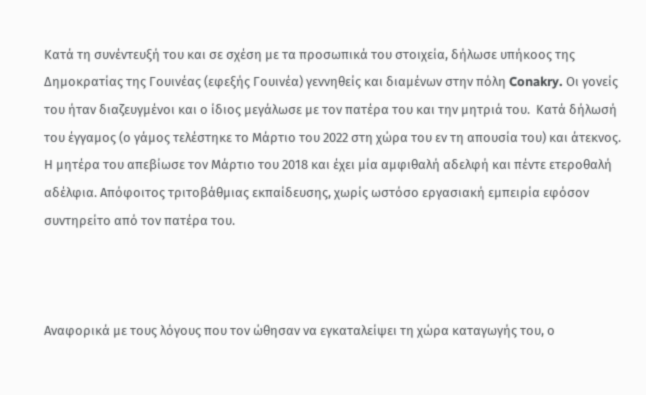Κατά τη συνέντευξή του και σε σχέση με τα προσωπικά του στοιχεία, δήλωσε υπήκοος της Δημοκρατίας της Γουινέας (εφεξής Γουινέα) γεννηθείς και διαμένων στην πόλη Conakry. Οι γονείς του ήταν διαζευγμένοι και ο ίδιος μεγάλωσε με τον πατέρα του και την μητριά του.  Κατά δήλωσή του έγγαμος (ο γάμος τελέστηκε το Μάρτιο του 2022 στη χώρα του εν τη απουσία του) και άτεκνος. Η μητέρα του απεβίωσε τον Μάρτιο του 2018 και έχει μία αμφιθαλή αδελφή και πέντε ετεροθαλή αδέλφια. Απόφοιτος τριτοβάθμιας εκπαίδευσης, χωρίς ωστόσο εργασιακή εμπειρία εφόσον συντηρείτο από τον πατέρα του.



Αναφορικά με τους λόγους που τον ώθησαν να εγκαταλείψει τη χώρα καταγωγής του, ο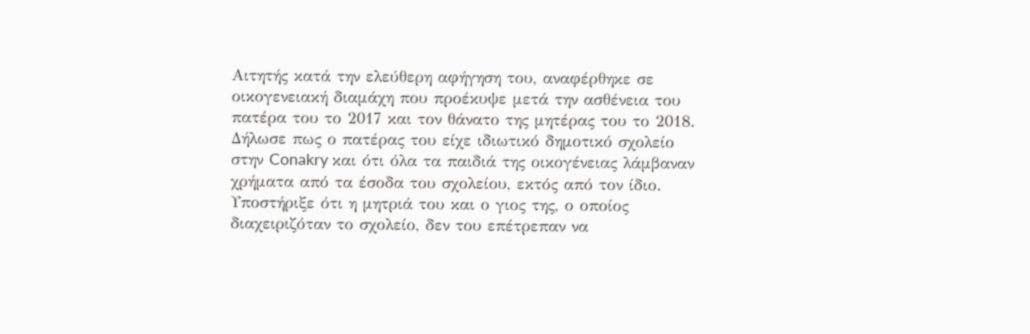Αιτητής κατά την ελεύθερη αφήγηση του, αναφέρθηκε σε οικογενειακή διαμάχη που προέκυψε μετά την ασθένεια του πατέρα του το 2017 και τον θάνατο της μητέρας του το 2018. Δήλωσε πως ο πατέρας του είχε ιδιωτικό δημοτικό σχολείο στην Conakry και ότι όλα τα παιδιά της οικογένειας λάμβαναν χρήματα από τα έσοδα του σχολείου, εκτός από τον ίδιο. Υποστήριξε ότι η μητριά του και ο γιος της, ο οποίος διαχειριζόταν το σχολείο, δεν του επέτρεπαν να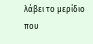λάβει το μερίδιο που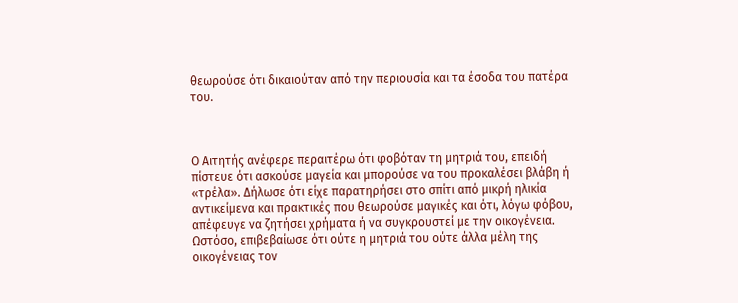θεωρούσε ότι δικαιούταν από την περιουσία και τα έσοδα του πατέρα του.



Ο Αιτητής ανέφερε περαιτέρω ότι φοβόταν τη μητριά του, επειδή πίστευε ότι ασκούσε μαγεία και μπορούσε να του προκαλέσει βλάβη ή «τρέλα». Δήλωσε ότι είχε παρατηρήσει στο σπίτι από μικρή ηλικία αντικείμενα και πρακτικές που θεωρούσε μαγικές και ότι, λόγω φόβου, απέφευγε να ζητήσει χρήματα ή να συγκρουστεί με την οικογένεια. Ωστόσο, επιβεβαίωσε ότι ούτε η μητριά του ούτε άλλα μέλη της οικογένειας τον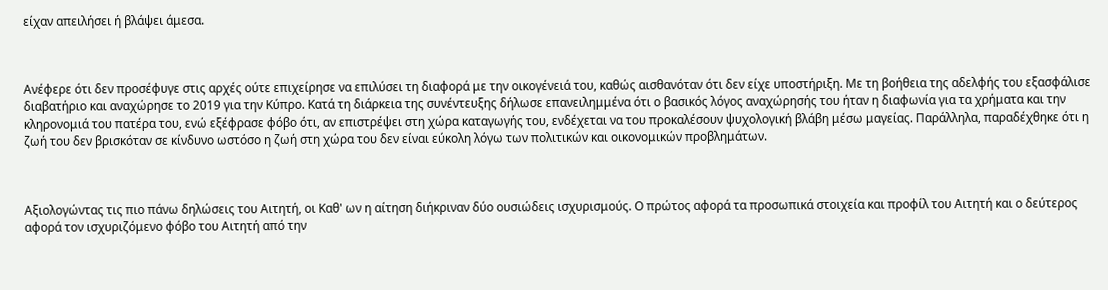είχαν απειλήσει ή βλάψει άμεσα.



Ανέφερε ότι δεν προσέφυγε στις αρχές ούτε επιχείρησε να επιλύσει τη διαφορά με την οικογένειά του, καθώς αισθανόταν ότι δεν είχε υποστήριξη. Με τη βοήθεια της αδελφής του εξασφάλισε διαβατήριο και αναχώρησε το 2019 για την Κύπρο. Κατά τη διάρκεια της συνέντευξης δήλωσε επανειλημμένα ότι ο βασικός λόγος αναχώρησής του ήταν η διαφωνία για τα χρήματα και την κληρονομιά του πατέρα του, ενώ εξέφρασε φόβο ότι, αν επιστρέψει στη χώρα καταγωγής του, ενδέχεται να του προκαλέσουν ψυχολογική βλάβη μέσω μαγείας. Παράλληλα, παραδέχθηκε ότι η ζωή του δεν βρισκόταν σε κίνδυνο ωστόσο η ζωή στη χώρα του δεν είναι εύκολη λόγω των πολιτικών και οικονομικών προβλημάτων.



Αξιολογώντας τις πιο πάνω δηλώσεις του Αιτητή, οι Καθ' ων η αίτηση διήκριναν δύο ουσιώδεις ισχυρισμούς. Ο πρώτος αφορά τα προσωπικά στοιχεία και προφίλ του Αιτητή και ο δεύτερος αφορά τον ισχυριζόμενο φόβο του Αιτητή από την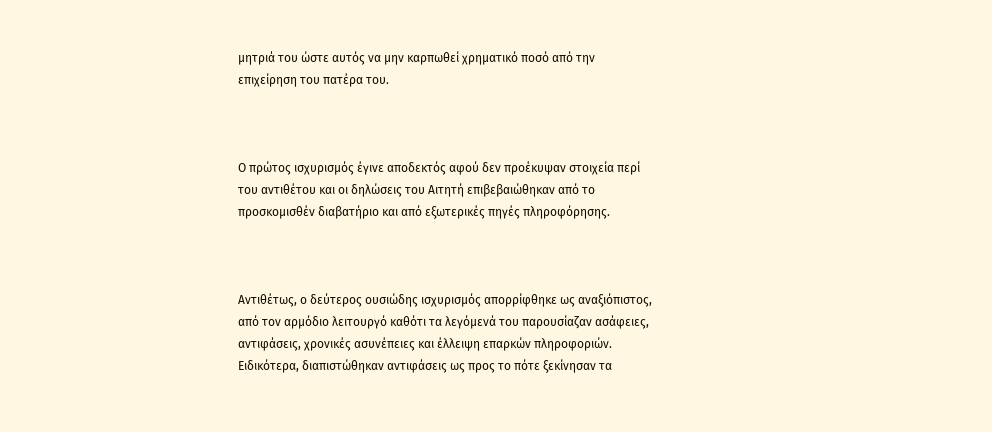μητριά του ώστε αυτός να μην καρπωθεί χρηματικό ποσό από την επιχείρηση του πατέρα του.



Ο πρώτος ισχυρισμός έγινε αποδεκτός αφού δεν προέκυψαν στοιχεία περί του αντιθέτου και οι δηλώσεις του Αιτητή επιβεβαιώθηκαν από το προσκομισθέν διαβατήριο και από εξωτερικές πηγές πληροφόρησης.



Αντιθέτως, ο δεύτερος ουσιώδης ισχυρισμός απορρίφθηκε ως αναξιόπιστος, από τον αρμόδιο λειτουργό καθότι τα λεγόμενά του παρουσίαζαν ασάφειες, αντιφάσεις, χρονικές ασυνέπειες και έλλειψη επαρκών πληροφοριών. Ειδικότερα, διαπιστώθηκαν αντιφάσεις ως προς το πότε ξεκίνησαν τα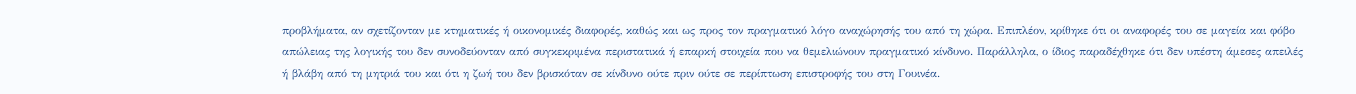προβλήματα, αν σχετίζονταν με κτηματικές ή οικονομικές διαφορές, καθώς και ως προς τον πραγματικό λόγο αναχώρησής του από τη χώρα. Επιπλέον, κρίθηκε ότι οι αναφορές του σε μαγεία και φόβο απώλειας της λογικής του δεν συνοδεύονταν από συγκεκριμένα περιστατικά ή επαρκή στοιχεία που να θεμελιώνουν πραγματικό κίνδυνο. Παράλληλα, ο ίδιος παραδέχθηκε ότι δεν υπέστη άμεσες απειλές ή βλάβη από τη μητριά του και ότι η ζωή του δεν βρισκόταν σε κίνδυνο ούτε πριν ούτε σε περίπτωση επιστροφής του στη Γουινέα.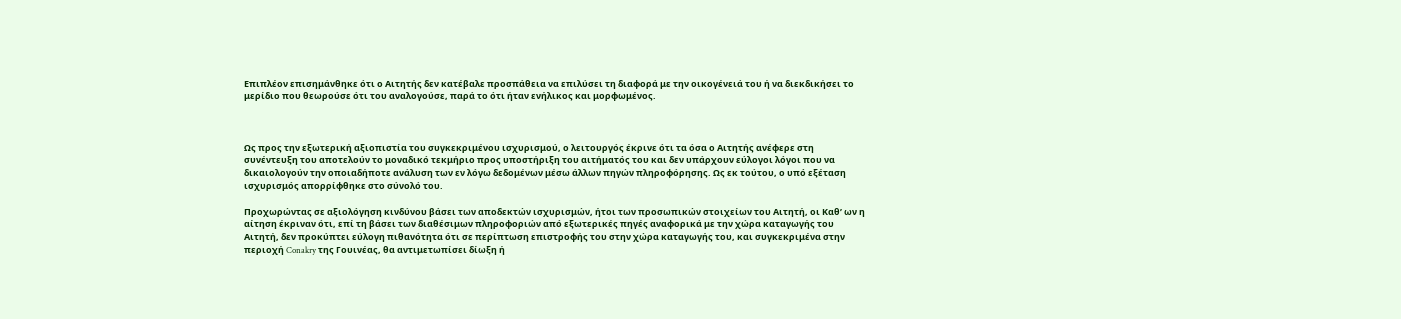Επιπλέον επισημάνθηκε ότι ο Αιτητής δεν κατέβαλε προσπάθεια να επιλύσει τη διαφορά με την οικογένειά του ή να διεκδικήσει το μερίδιο που θεωρούσε ότι του αναλογούσε, παρά το ότι ήταν ενήλικος και μορφωμένος.



Ως προς την εξωτερική αξιοπιστία του συγκεκριμένου ισχυρισμού, ο λειτουργός έκρινε ότι τα όσα ο Αιτητής ανέφερε στη συνέντευξη του αποτελούν το μοναδικό τεκμήριο προς υποστήριξη του αιτήματός του και δεν υπάρχουν εύλογοι λόγοι που να δικαιολογούν την οποιαδήποτε ανάλυση των εν λόγω δεδομένων μέσω άλλων πηγών πληροφόρησης. Ως εκ τούτου, ο υπό εξέταση ισχυρισμός απορρίφθηκε στο σύνολό του.

Προχωρώντας σε αξιολόγηση κινδύνου βάσει των αποδεκτών ισχυρισμών, ήτοι των προσωπικών στοιχείων του Αιτητή, οι Καθ’ ων η αίτηση έκριναν ότι, επί τη βάσει των διαθέσιμων πληροφοριών από εξωτερικές πηγές αναφορικά με την χώρα καταγωγής του Αιτητή, δεν προκύπτει εύλογη πιθανότητα ότι σε περίπτωση επιστροφής του στην χώρα καταγωγής του, και συγκεκριμένα στην περιοχή Conakry της Γουινέας, θα αντιμετωπίσει δίωξη ή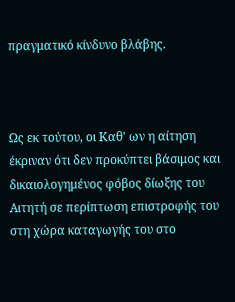πραγματικό κίνδυνο βλάβης.



Ως εκ τούτου, οι Καθ' ων η αίτηση έκριναν ότι δεν προκύπτει βάσιμος και δικαιολογημένος φόβος δίωξης του Αιτητή σε περίπτωση επιστροφής του στη χώρα καταγωγής του στο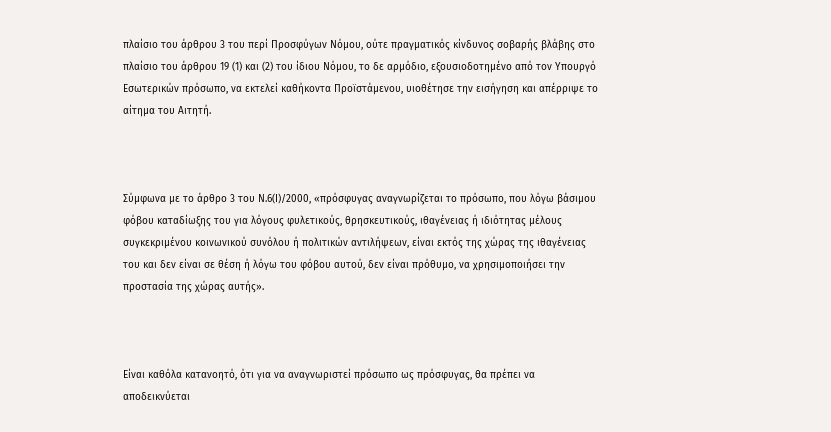πλαίσιο του άρθρου 3 του περί Προσφύγων Νόμου, ούτε πραγματικός κίνδυνος σοβαρής βλάβης στο πλαίσιο του άρθρου 19 (1) και (2) του ίδιου Νόμου, το δε αρμόδιο, εξουσιοδοτημένο από τον Υπουργό Εσωτερικών πρόσωπο, να εκτελεί καθήκοντα Προϊστάμενου, υιοθέτησε την εισήγηση και απέρριψε το αίτημα του Αιτητή.



Σύμφωνα με το άρθρο 3 του Ν.6(Ι)/2000, «πρόσφυγας αναγνωρίζεται το πρόσωπο, που λόγω βάσιμου φόβου καταδίωξης του για λόγους φυλετικούς, θρησκευτικούς, ιθαγένειας ή ιδιότητας μέλους συγκεκριμένου κοινωνικού συνόλου ή πολιτικών αντιλήψεων, είναι εκτός της χώρας της ιθαγένειας του και δεν είναι σε θέση ή λόγω του φόβου αυτού, δεν είναι πρόθυμο, να χρησιμοποιήσει την προστασία της χώρας αυτής».



Είναι καθόλα κατανοητό, ότι για να αναγνωριστεί πρόσωπο ως πρόσφυγας, θα πρέπει να αποδεικνύεται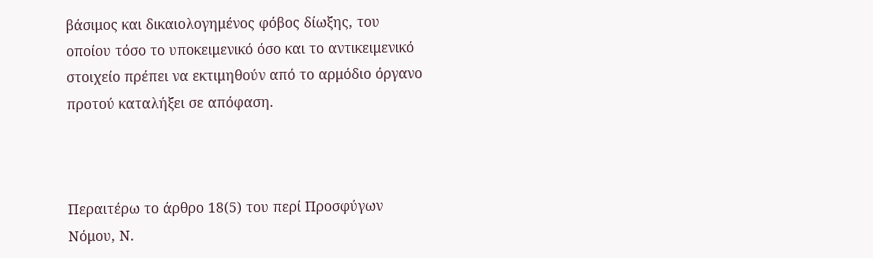βάσιμος και δικαιολογημένος φόβος δίωξης, του οποίου τόσο το υποκειμενικό όσο και το αντικειμενικό στοιχείο πρέπει να εκτιμηθούν από το αρμόδιο όργανο προτού καταλήξει σε απόφαση.



Περαιτέρω το άρθρο 18(5) του περί Προσφύγων Νόμου, Ν.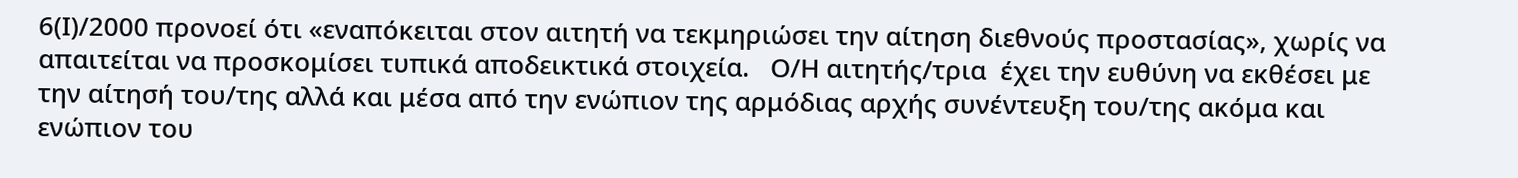6(Ι)/2000 προνοεί ότι «εναπόκειται στον αιτητή να τεκμηριώσει την αίτηση διεθνούς προστασίας», χωρίς να απαιτείται να προσκομίσει τυπικά αποδεικτικά στοιχεία.   Ο/Η αιτητής/τρια  έχει την ευθύνη να εκθέσει με την αίτησή του/της αλλά και μέσα από την ενώπιον της αρμόδιας αρχής συνέντευξη του/της ακόμα και ενώπιον του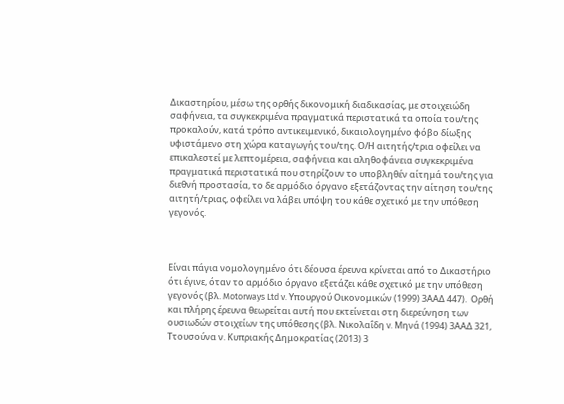Δικαστηρίου, μέσω της ορθής δικονομική διαδικασίας, με στοιχειώδη σαφήνεια, τα συγκεκριμένα πραγματικά περιστατικά τα οποία του/της προκαλούν, κατά τρόπο αντικειμενικό, δικαιολογημένο φόβο δίωξης υφιστάμενο στη χώρα καταγωγής του/της. Ο/Η αιτητής/τρια οφείλει να επικαλεστεί με λεπτομέρεια, σαφήνεια και αληθοφάνεια συγκεκριμένα πραγματικά περιστατικά που στηρίζουν το υποβληθέν αίτημά του/της για διεθνή προστασία, το δε αρμόδιο όργανο εξετάζοντας την αίτηση του/της αιτητή/τριας, οφείλει να λάβει υπόψη του κάθε σχετικό με την υπόθεση γεγονός.



Είναι πάγια νομολογημένο ότι δέουσα έρευνα κρίνεται από το Δικαστήριο ότι έγινε, όταν το αρμόδιο όργανο εξετάζει κάθε σχετικό με την υπόθεση γεγονός (βλ. Motorways Ltd v. Υπουργού Οικονομικών (1999) 3ΑΑΔ 447).  Ορθή και πλήρης έρευνα θεωρείται αυτή που εκτείνεται στη διερεύνηση των ουσιωδών στοιχείων της υπόθεσης (βλ. Νικολαΐδη v. Μηνά (1994) 3ΑΑΔ 321, Ττουσούνα ν. Κυπριακής Δημοκρατίας (2013) 3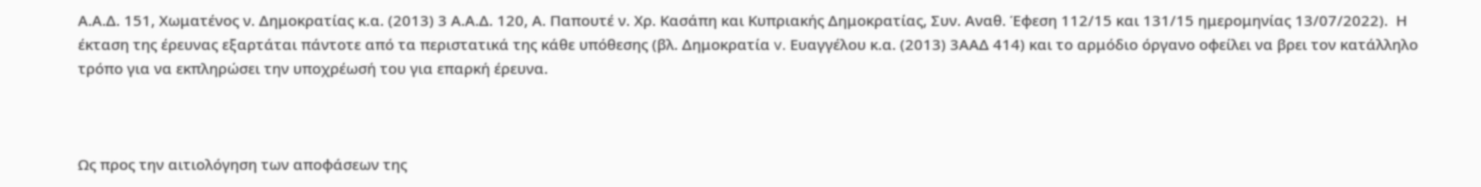Α.Α.Δ. 151, Χωματένος ν. Δημοκρατίας κ.α. (2013) 3 Α.Α.Δ. 120, Α. Παπουτέ ν. Χρ. Κασάπη και Κυπριακής Δημοκρατίας, Συν. Αναθ. Έφεση 112/15 και 131/15 ημερομηνίας 13/07/2022).  Η έκταση της έρευνας εξαρτάται πάντοτε από τα περιστατικά της κάθε υπόθεσης (βλ. Δημοκρατία v. Ευαγγέλου κ.α. (2013) 3ΑΑΔ 414) και το αρμόδιο όργανο οφείλει να βρει τον κατάλληλο τρόπο για να εκπληρώσει την υποχρέωσή του για επαρκή έρευνα.



Ως προς την αιτιολόγηση των αποφάσεων της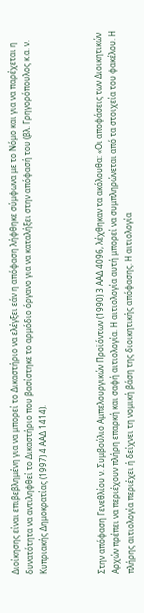Διοίκησης είναι επιβεβλημένη για να μπορεί το Δικαστήριο να ελέγξει εάν η απόφαση λήφθηκε σύμφωνα με το Νόμο και για να παρέχεται η δυνατότητα να αντιληφθεί το Δικαστήριο που βασίστηκε το αρμόδιο όργανο για να καταλήξει στην απόφασή του (βλ. Γρηγορόπουλος κ.α. ν. Κυπριακής Δημοκρατίας (1997) 4 ΑΑΔ 1414).



Στην απόφαση Γενεθλίου ν. Συμβούλιο Αμπελουργικών Προϊόντων (1990) 3 ΑΑΔ 4096, λέχθηκαν τα ακόλουθα: «Οι αποφάσεις των Διοικητικών Αρχών πρέπει να περιέχουν πλήρη επαρκή και σαφή αιτιολογία. Η αιτιολογία αυτή μπορεί να συμπληρώνεται από τα στοιχεία του φακέλου. Η πλήρης αιτιολογία περιέχει ή δείχνει τη νομική βάση της διοικητικής απόφασης. Η αιτιολογία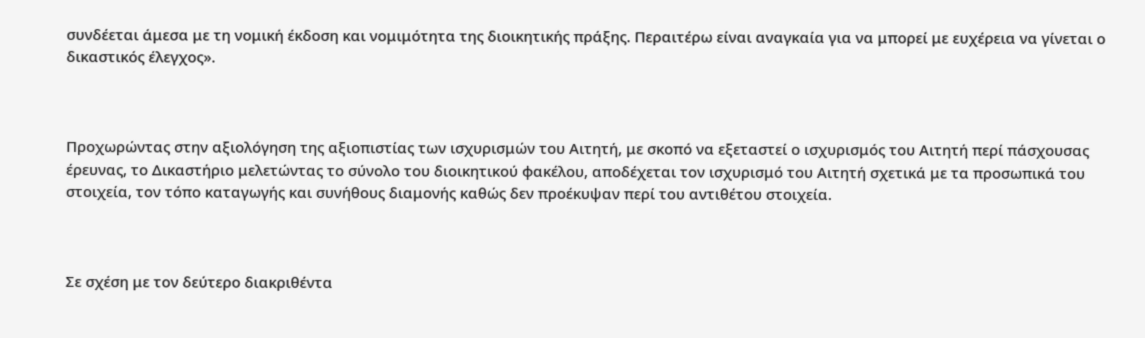συνδέεται άμεσα με τη νομική έκδοση και νομιμότητα της διοικητικής πράξης. Περαιτέρω είναι αναγκαία για να μπορεί με ευχέρεια να γίνεται ο δικαστικός έλεγχος».



Προχωρώντας στην αξιολόγηση της αξιοπιστίας των ισχυρισμών του Αιτητή, με σκοπό να εξεταστεί ο ισχυρισμός του Αιτητή περί πάσχουσας έρευνας, το Δικαστήριο μελετώντας το σύνολο του διοικητικού φακέλου, αποδέχεται τον ισχυρισμό του Αιτητή σχετικά με τα προσωπικά του στοιχεία, τον τόπο καταγωγής και συνήθους διαμονής καθώς δεν προέκυψαν περί του αντιθέτου στοιχεία.



Σε σχέση με τον δεύτερο διακριθέντα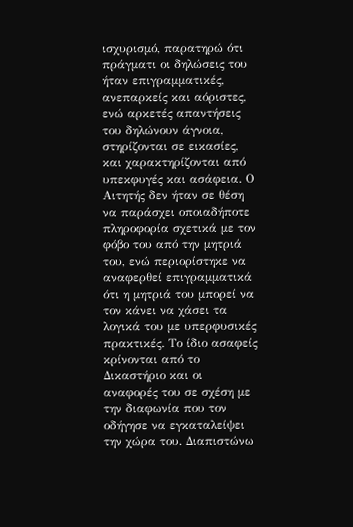ισχυρισμό, παρατηρώ ότι πράγματι οι δηλώσεις του ήταν επιγραμματικές, ανεπαρκείς και αόριστες, ενώ αρκετές απαντήσεις του δηλώνουν άγνοια, στηρίζονται σε εικασίες, και χαρακτηρίζονται από υπεκφυγές και ασάφεια. Ο Αιτητής δεν ήταν σε θέση να παράσχει οποιαδήποτε πληροφορία σχετικά με τον φόβο του από την μητριά του, ενώ περιορίστηκε να αναφερθεί επιγραμματικά ότι η μητριά του μπορεί να τον κάνει να χάσει τα λογικά του με υπερφυσικές πρακτικές. Το ίδιο ασαφείς κρίνονται από το Δικαστήριο και οι αναφορές του σε σχέση με την διαφωνία που τον οδήγησε να εγκαταλείψει την χώρα του. Διαπιστώνω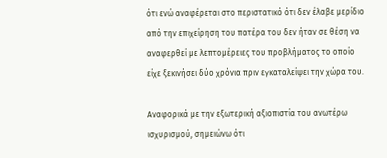ότι ενώ αναφέρεται στο περιστατικό ότι δεν έλαβε μερίδιο από την επιχείρηση του πατέρα του δεν ήταν σε θέση να αναφερθεί με λεπτομέρειες του προβλήματος το οποίο είχε ξεκινήσει δύο χρόνια πριν εγκαταλείψει την χώρα του.

Αναφορικά με την εξωτερική αξιοπιστία του ανωτέρω ισχυρισμού, σημειώνω ότι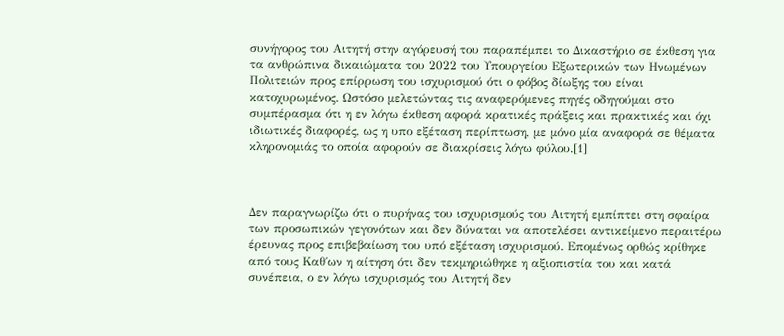συνήγορος του Αιτητή στην αγόρευσή του παραπέμπει το Δικαστήριο σε έκθεση για τα ανθρώπινα δικαιώματα του 2022 του Υπουργείου Εξωτερικών των Ηνωμένων Πολιτειών προς επίρρωση του ισχυρισμού ότι ο φόβος δίωξης του είναι κατοχυρωμένος. Ωστόσο μελετώντας τις αναφερόμενες πηγές οδηγούμαι στο συμπέρασμα ότι η εν λόγω έκθεση αφορά κρατικές πράξεις και πρακτικές και όχι ιδιωτικές διαφορές, ως η υπο εξέταση περίπτωση, με μόνο μία αναφορά σε θέματα κληρονομιάς το οποία αφορούν σε διακρίσεις λόγω φύλου.[1]



Δεν παραγνωρίζω ότι ο πυρήνας του ισχυρισμούς του Αιτητή εμπίπτει στη σφαίρα των προσωπικών γεγονότων και δεν δύναται να αποτελέσει αντικείμενο περαιτέρω έρευνας προς επιβεβαίωση του υπό εξέταση ισχυρισμού. Επομένως ορθώς κρίθηκε από τους Καθ΄ων η αίτηση ότι δεν τεκμηριώθηκε η αξιοπιστία του και κατά συνέπεια, ο εν λόγω ισχυρισμός του Αιτητή δεν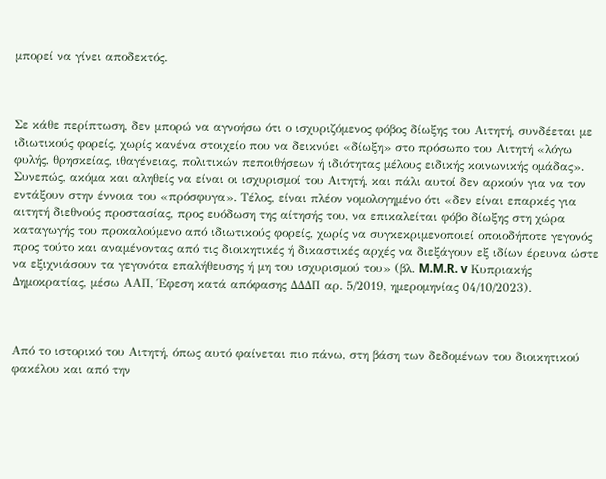μπορεί να γίνει αποδεκτός.



Σε κάθε περίπτωση, δεν μπορώ να αγνοήσω ότι ο ισχυριζόμενος φόβος δίωξης του Αιτητή, συνδέεται με ιδιωτικούς φορείς, χωρίς κανένα στοιχείο που να δεικνύει «δίωξη» στο πρόσωπο του Αιτητή «λόγω φυλής, θρησκείας, ιθαγένειας, πολιτικών πεποιθήσεων ή ιδιότητας μέλους ειδικής κοινωνικής ομάδας». Συνεπώς, ακόμα και αληθείς να είναι οι ισχυρισμοί του Αιτητή, και πάλι αυτοί δεν αρκούν για να τον εντάξουν στην έννοια του «πρόσφυγα». Τέλος, είναι πλέον νομολογημένο ότι «δεν είναι επαρκές για αιτητή διεθνούς προστασίας, προς ευόδωση της αίτησής του, να επικαλείται φόβο δίωξης στη χώρα καταγωγής του προκαλούμενο από ιδιωτικούς φορείς, χωρίς να συγκεκριμενοποιεί οποιοδήποτε γεγονός προς τούτο και αναμένοντας από τις διοικητικές ή δικαστικές αρχές να διεξάγουν εξ ιδίων έρευνα ώστε να εξιχνιάσουν τα γεγονότα επαλήθευσης ή μη του ισχυρισμού του» (βλ. M.M.R. v Κυπριακής Δημοκρατίας, μέσω ΑΑΠ, Έφεση κατά απόφασης ΔΔΔΠ αρ. 5/2019, ημερομηνίας 04/10/2023).



Από το ιστορικό του Αιτητή, όπως αυτό φαίνεται πιο πάνω, στη βάση των δεδομένων του διοικητικού φακέλου και από την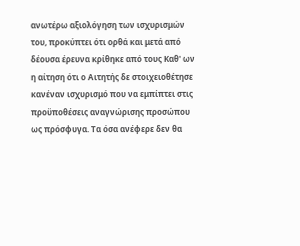ανωτέρω αξιολόγηση των ισχυρισμών του, προκύπτει ότι ορθά και μετά από δέουσα έρευνα κρίθηκε από τους Καθ' ων η αίτηση ότι ο Αιτητής δε στοιχειοθέτησε κανέναν ισχυρισμό που να εμπίπτει στις προϋποθέσεις αναγνώρισης προσώπου ως πρόσφυγα. Τα όσα ανέφερε δεν θα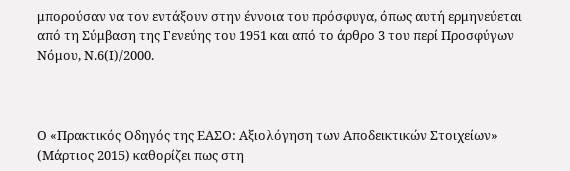μπορούσαν να τον εντάξουν στην έννοια του πρόσφυγα, όπως αυτή ερμηνεύεται από τη Σύμβαση της Γενεύης του 1951 και από το άρθρο 3 του περί Προσφύγων Νόμου, Ν.6(Ι)/2000.



Ο «Πρακτικός Οδηγός της ΕΑΣΟ: Αξιολόγηση των Αποδεικτικών Στοιχείων» (Μάρτιος 2015) καθορίζει πως στη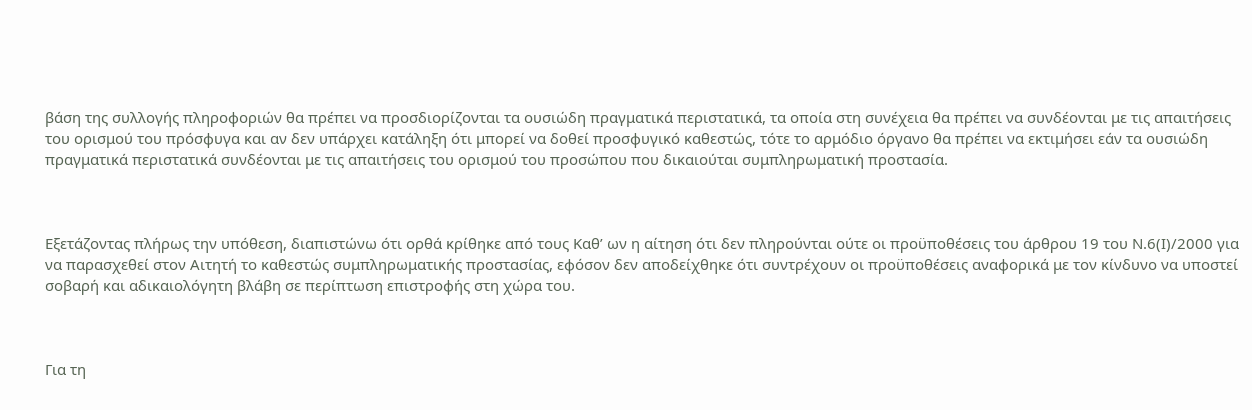βάση της συλλογής πληροφοριών θα πρέπει να προσδιορίζονται τα ουσιώδη πραγματικά περιστατικά, τα οποία στη συνέχεια θα πρέπει να συνδέονται με τις απαιτήσεις του ορισμού του πρόσφυγα και αν δεν υπάρχει κατάληξη ότι μπορεί να δοθεί προσφυγικό καθεστώς, τότε το αρμόδιο όργανο θα πρέπει να εκτιμήσει εάν τα ουσιώδη πραγματικά περιστατικά συνδέονται με τις απαιτήσεις του ορισμού του προσώπου που δικαιούται συμπληρωματική προστασία.



Εξετάζοντας πλήρως την υπόθεση, διαπιστώνω ότι ορθά κρίθηκε από τους Καθ’ ων η αίτηση ότι δεν πληρούνται ούτε οι προϋποθέσεις του άρθρου 19 του Ν.6(Ι)/2000 για να παρασχεθεί στον Αιτητή το καθεστώς συμπληρωματικής προστασίας, εφόσον δεν αποδείχθηκε ότι συντρέχουν οι προϋποθέσεις αναφορικά με τον κίνδυνο να υποστεί σοβαρή και αδικαιολόγητη βλάβη σε περίπτωση επιστροφής στη χώρα του.



Για τη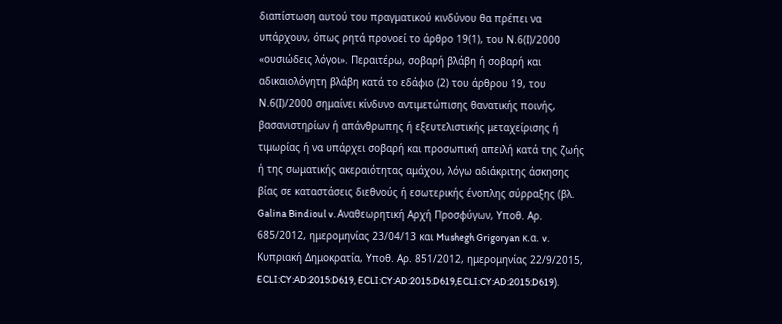διαπίστωση αυτού του πραγματικού κινδύνου θα πρέπει να υπάρχουν, όπως ρητά προνοεί το άρθρο 19(1), του Ν.6(Ι)/2000 «ουσιώδεις λόγοι». Περαιτέρω, σοβαρή βλάβη ή σοβαρή και αδικαιολόγητη βλάβη κατά το εδάφιο (2) του άρθρου 19, του Ν.6(Ι)/2000 σημαίνει κίνδυνο αντιμετώπισης θανατικής ποινής, βασανιστηρίων ή απάνθρωπης ή εξευτελιστικής μεταχείρισης ή τιμωρίας ή να υπάρχει σοβαρή και προσωπική απειλή κατά της ζωής ή της σωματικής ακεραιότητας αμάχου, λόγω αδιάκριτης άσκησης βίας σε καταστάσεις διεθνούς ή εσωτερικής ένοπλης σύρραξης (βλ. Galina Bindioul v. Αναθεωρητική Αρχή Προσφύγων, Υποθ. Αρ. 685/2012, ημερομηνίας 23/04/13 και Mushegh Grigoryan κ.α. v. Κυπριακή Δημοκρατία, Υποθ. Αρ. 851/2012, ημερομηνίας 22/9/2015, ECLI:CY:AD:2015:D619, ECLI:CY:AD:2015:D619,ECLI:CY:AD:2015:D619).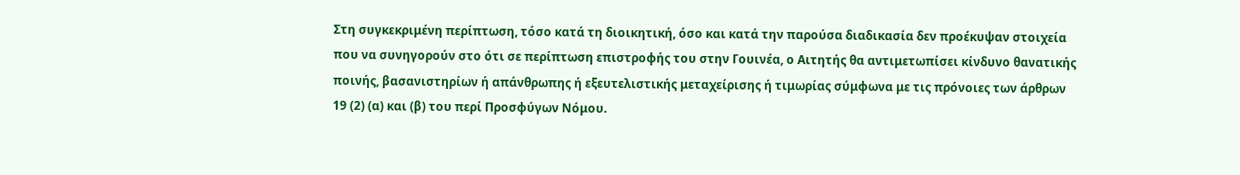Στη συγκεκριμένη περίπτωση, τόσο κατά τη διοικητική, όσο και κατά την παρούσα διαδικασία δεν προέκυψαν στοιχεία που να συνηγορούν στο ότι σε περίπτωση επιστροφής του στην Γουινέα, ο Αιτητής θα αντιμετωπίσει κίνδυνο θανατικής ποινής, βασανιστηρίων ή απάνθρωπης ή εξευτελιστικής μεταχείρισης ή τιμωρίας σύμφωνα με τις πρόνοιες των άρθρων 19 (2) (α) και (β) του περί Προσφύγων Νόμου.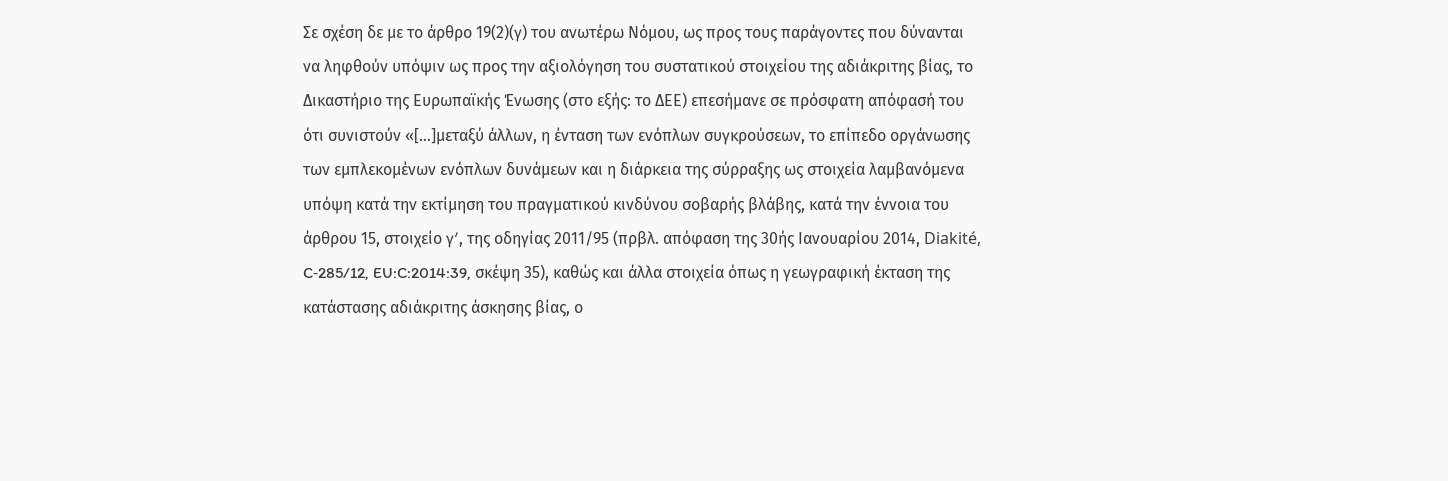Σε σχέση δε με το άρθρο 19(2)(γ) του ανωτέρω Νόμου, ως προς τους παράγοντες που δύνανται να ληφθούν υπόψιν ως προς την αξιολόγηση του συστατικού στοιχείου της αδιάκριτης βίας, το Δικαστήριο της Ευρωπαϊκής Ένωσης (στο εξής: το ΔΕΕ) επεσήμανε σε πρόσφατη απόφασή του ότι συνιστούν «[…]μεταξύ άλλων, η ένταση των ενόπλων συγκρούσεων, το επίπεδο οργάνωσης των εμπλεκομένων ενόπλων δυνάμεων και η διάρκεια της σύρραξης ως στοιχεία λαμβανόμενα υπόψη κατά την εκτίμηση του πραγματικού κινδύνου σοβαρής βλάβης, κατά την έννοια του άρθρου 15, στοιχείο γʹ, της οδηγίας 2011/95 (πρβλ. απόφαση της 30ής Ιανουαρίου 2014, Diakité, C‑285/12, EU:C:2014:39, σκέψη 35), καθώς και άλλα στοιχεία όπως η γεωγραφική έκταση της κατάστασης αδιάκριτης άσκησης βίας, ο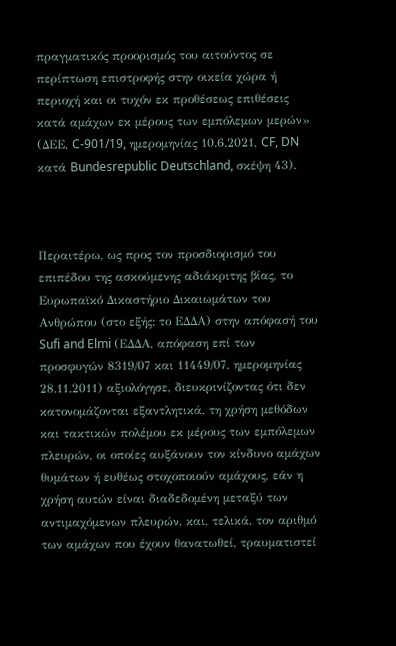πραγματικός προορισμός του αιτούντος σε περίπτωση επιστροφής στην οικεία χώρα ή περιοχή και οι τυχόν εκ προθέσεως επιθέσεις κατά αμάχων εκ μέρους των εμπόλεμων μερών» (ΔΕΕ, C-901/19, ημερομηνίας 10.6.2021, CF, DN κατά Bundesrepublic Deutschland, σκέψη 43).



Περαιτέρω, ως προς τον προσδιορισμό του επιπέδου της ασκούμενης αδιάκριτης βίας, το Ευρωπαϊκό Δικαστήριο Δικαιωμάτων του Ανθρώπου (στο εξής: το ΕΔΔΑ) στην απόφασή του Sufi and Elmi (ΕΔΔΑ, απόφαση επί των προσφυγών 8319/07 και 11449/07, ημερομηνίας 28.11.2011) αξιολόγησε, διευκρινίζοντας ότι δεν κατονομάζονται εξαντλητικά, τη χρήση μεθόδων και τακτικών πολέμου εκ μέρους των εμπόλεμων πλευρών, οι οποίες αυξάνουν τον κίνδυνο αμάχων θυμάτων ή ευθέως στοχοποιούν αμάχους, εάν η χρήση αυτών είναι διαδεδομένη μεταξύ των αντιμαχόμενων πλευρών, και, τελικά, τον αριθμό των αμάχων που έχουν θανατωθεί, τραυματιστεί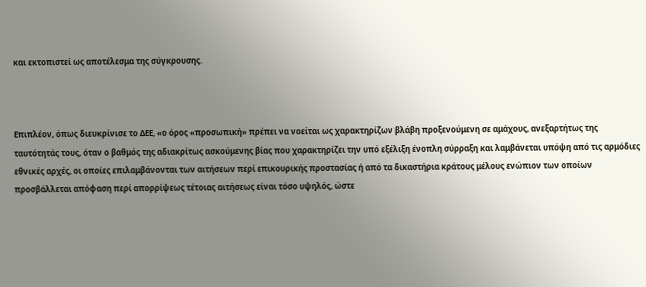και εκτοπιστεί ως αποτέλεσμα της σύγκρουσης.



Επιπλέον, όπως διευκρίνισε το ΔΕΕ, «ο όρος «προσωπική» πρέπει να νοείται ως χαρακτηρίζων βλάβη προξενούμενη σε αμάχους, ανεξαρτήτως της ταυτότητάς τους, όταν ο βαθμός της αδιακρίτως ασκούμενης βίας που χαρακτηρίζει την υπό εξέλιξη ένοπλη σύρραξη και λαμβάνεται υπόψη από τις αρμόδιες εθνικές αρχές, οι οποίες επιλαμβάνονται των αιτήσεων περί επικουρικής προστασίας ή από τα δικαστήρια κράτους μέλους ενώπιον των οποίων προσβάλλεται απόφαση περί απορρίψεως τέτοιας αιτήσεως είναι τόσο υψηλός, ώστε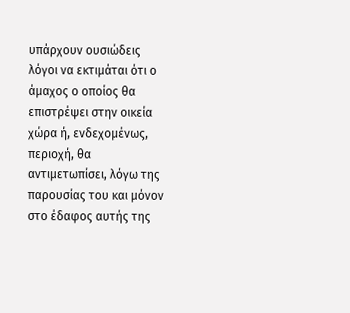υπάρχουν ουσιώδεις λόγοι να εκτιμάται ότι ο άμαχος ο οποίος θα επιστρέψει στην οικεία χώρα ή, ενδεχομένως, περιοχή, θα αντιμετωπίσει, λόγω της παρουσίας του και μόνον στο έδαφος αυτής της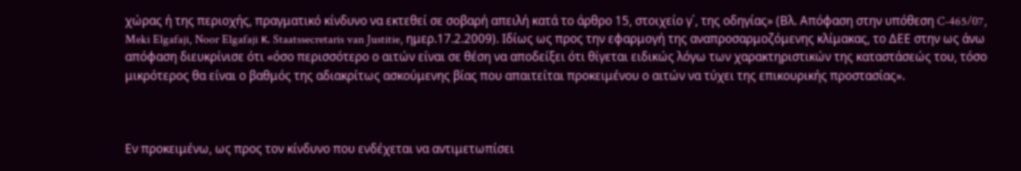χώρας ή της περιοχής, πραγματικό κίνδυνο να εκτεθεί σε σοβαρή απειλή κατά το άρθρο 15, στοιχείο γ΄, της οδηγίας» (Βλ. Απόφαση στην υπόθεση C-465/07, Meki Elgafaji, Noor Elgafaji κ. Staatssecretaris van Justitie, ημερ.17.2.2009). Ιδίως ως προς την εφαρμογή της αναπροσαρμοζόμενης κλίμακας, το ΔΕΕ στην ως άνω απόφαση διευκρίνισε ότι «όσο περισσότερο ο αιτών είναι σε θέση να αποδείξει ότι θίγεται ειδικώς λόγω των χαρακτηριστικών της καταστάσεώς του, τόσο μικρότερος θα είναι ο βαθμός της αδιακρίτως ασκούμενης βίας που απαιτείται προκειμένου ο αιτών να τύχει της επικουρικής προστασίας».



Εν προκειμένω, ως προς τον κίνδυνο που ενδέχεται να αντιμετωπίσει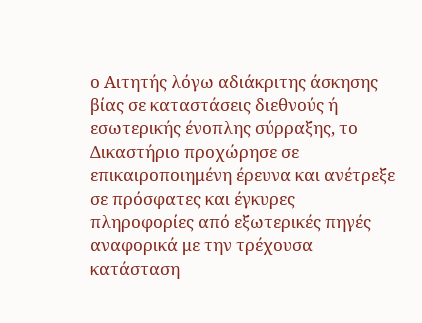ο Αιτητής λόγω αδιάκριτης άσκησης βίας σε καταστάσεις διεθνούς ή εσωτερικής ένοπλης σύρραξης, το Δικαστήριο προχώρησε σε επικαιροποιημένη έρευνα και ανέτρεξε σε πρόσφατες και έγκυρες πληροφορίες από εξωτερικές πηγές αναφορικά με την τρέχουσα κατάσταση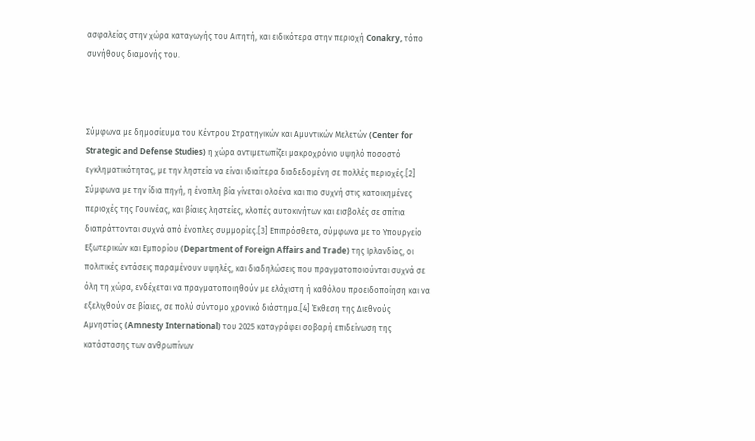ασφαλείας στην χώρα καταγωγής του Αιτητή, και ειδικότερα στην περιοχή Conakry, τόπο συνήθους διαμονής του.



Σύμφωνα με δημοσίευμα του Κέντρου Στρατηγικών και Αμυντικών Μελετών (Center for Strategic and Defense Studies) η χώρα αντιμετωπίζει μακροχρόνιο υψηλό ποσοστό εγκληματικότητας, με την ληστεία να είναι ιδιαίτερα διαδεδομένη σε πολλές περιοχές.[2]  Σύμφωνα με την ίδια πηγή, η ένοπλη βία γίνεται ολοένα και πιο συχνή στις κατοικημένες περιοχές της Γουινέας, και βίαιες ληστείες, κλοπές αυτοκινήτων και εισβολές σε σπίτια διαπράττονται συχνά από ένοπλες συμμορίες.[3] Επιπρόσθετα, σύμφωνα με το Υπουργείο Εξωτερικών και Εμπορίου (Department of Foreign Affairs and Trade) της Ιρλανδίας, οι πολιτικές εντάσεις παραμένουν υψηλές, και διαδηλώσεις που πραγματοποιούνται συχνά σε όλη τη χώρα, ενδέχεται να πραγματοποιηθούν με ελάχιστη ή καθόλου προειδοποίηση και να εξελιχθούν σε βίαιες, σε πολύ σύντομο χρονικό διάστημα.[4] Έκθεση της Διεθνούς Αμνηστίας (Amnesty International) του 2025 καταγράφει σοβαρή επιδείνωση της κατάστασης των ανθρωπίνων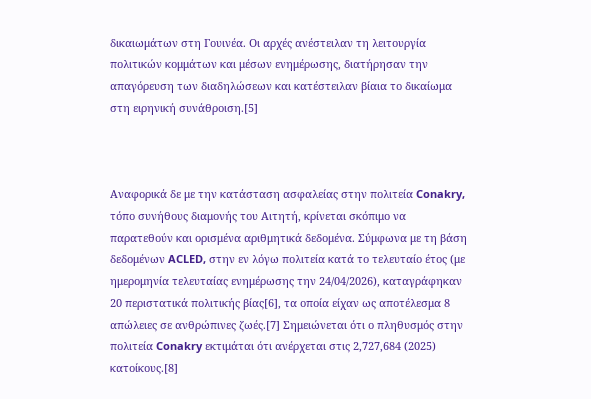δικαιωμάτων στη Γουινέα. Οι αρχές ανέστειλαν τη λειτουργία πολιτικών κομμάτων και μέσων ενημέρωσης, διατήρησαν την απαγόρευση των διαδηλώσεων και κατέστειλαν βίαια το δικαίωμα στη ειρηνική συνάθροιση.[5]



Αναφορικά δε με την κατάσταση ασφαλείας στην πολιτεία Conakry, τόπο συνήθους διαμονής του Αιτητή, κρίνεται σκόπιμο να παρατεθούν και ορισμένα αριθμητικά δεδομένα. Σύμφωνα με τη βάση δεδομένων ACLED, στην εν λόγω πολιτεία κατά το τελευταίο έτος (με ημερομηνία τελευταίας ενημέρωσης την 24/04/2026), καταγράφηκαν 20 περιστατικά πολιτικής βίας[6], τα οποία είχαν ως αποτέλεσμα 8 απώλειες σε ανθρώπινες ζωές.[7] Σημειώνεται ότι ο πληθυσμός στην πολιτεία Conakry εκτιμάται ότι ανέρχεται στις 2,727,684 (2025) κατοίκους.[8]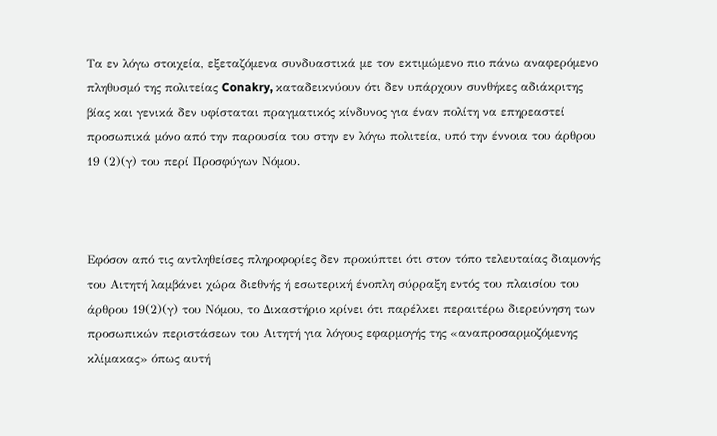Τα εν λόγω στοιχεία, εξεταζόμενα συνδυαστικά με τον εκτιμώμενο πιο πάνω αναφερόμενο πληθυσμό της πολιτείας Conakry, καταδεικνύουν ότι δεν υπάρχουν συνθήκες αδιάκριτης βίας και γενικά δεν υφίσταται πραγματικός κίνδυνος για έναν πολίτη να επηρεαστεί προσωπικά μόνο από την παρουσία του στην εν λόγω πολιτεία, υπό την έννοια του άρθρου 19 (2)(γ) του περί Προσφύγων Νόμου.



Εφόσον από τις αντληθείσες πληροφορίες δεν προκύπτει ότι στον τόπο τελευταίας διαμονής του Αιτητή λαμβάνει χώρα διεθνής ή εσωτερική ένοπλη σύρραξη εντός του πλαισίου του άρθρου 19(2)(γ) του Νόμου, το Δικαστήριο κρίνει ότι παρέλκει περαιτέρω διερεύνηση των προσωπικών περιστάσεων του Αιτητή για λόγους εφαρμογής της «αναπροσαρμοζόμενης κλίμακας» όπως αυτή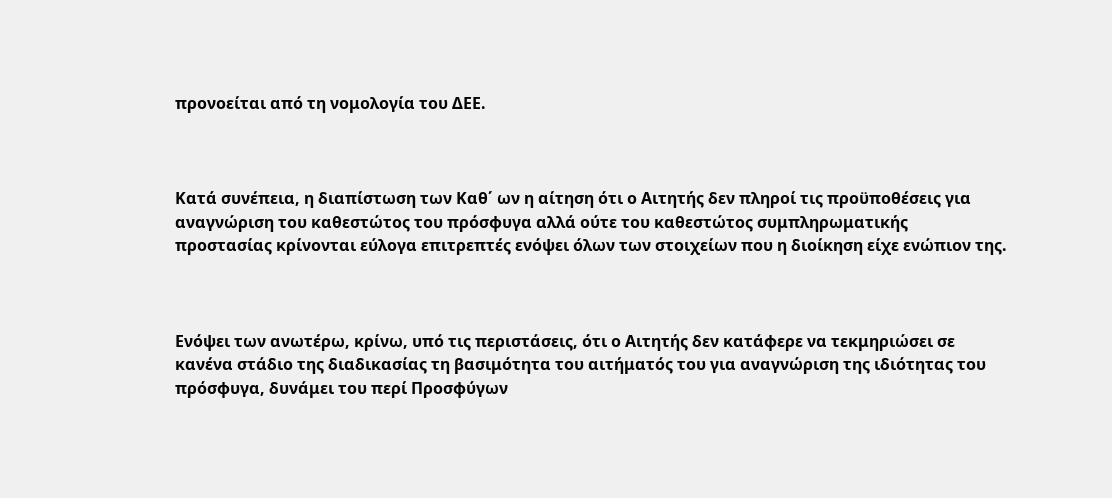προνοείται από τη νομολογία του ΔΕΕ.



Κατά συνέπεια, η διαπίστωση των Καθ΄ ων η αίτηση ότι ο Αιτητής δεν πληροί τις προϋποθέσεις για αναγνώριση του καθεστώτος του πρόσφυγα αλλά ούτε του καθεστώτος συμπληρωματικής προστασίας κρίνονται εύλογα επιτρεπτές ενόψει όλων των στοιχείων που η διοίκηση είχε ενώπιον της.



Ενόψει των ανωτέρω, κρίνω, υπό τις περιστάσεις, ότι ο Αιτητής δεν κατάφερε να τεκμηριώσει σε κανένα στάδιο της διαδικασίας τη βασιμότητα του αιτήματός του για αναγνώριση της ιδιότητας του πρόσφυγα, δυνάμει του περί Προσφύγων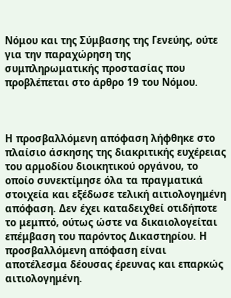Νόμου και της Σύμβασης της Γενεύης, ούτε για την παραχώρηση της συμπληρωματικής προστασίας που προβλέπεται στο άρθρο 19 του Νόμου.



Η προσβαλλόμενη απόφαση λήφθηκε στο πλαίσιο άσκησης της διακριτικής ευχέρειας του αρμοδίου διοικητικού οργάνου, το οποίο συνεκτίμησε όλα τα πραγματικά στοιχεία και εξέδωσε τελική αιτιολογημένη απόφαση. Δεν έχει καταδειχθεί οτιδήποτε το μεμπτό, ούτως ώστε να δικαιολογείται επέμβαση του παρόντος Δικαστηρίου. Η προσβαλλόμενη απόφαση είναι αποτέλεσμα δέουσας έρευνας και επαρκώς αιτιολογημένη.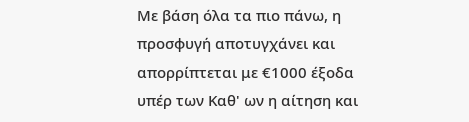Με βάση όλα τα πιο πάνω, η προσφυγή αποτυγχάνει και απορρίπτεται με €1000 έξοδα υπέρ των Καθ' ων η αίτηση και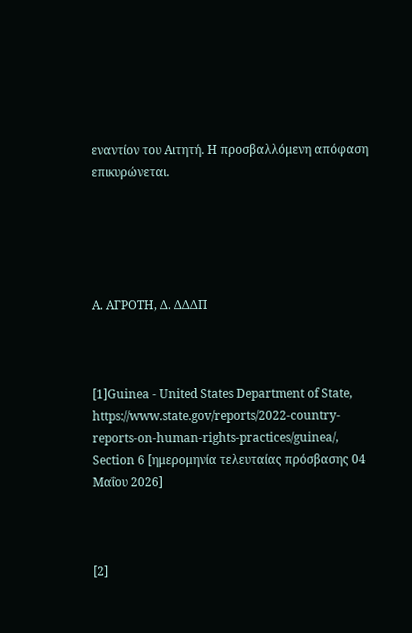εναντίον του Αιτητή. Η προσβαλλόμενη απόφαση επικυρώνεται.





Α. AΓΡΟΤΗ, Δ. ΔΔΔΠ



[1]Guinea - United States Department of State, https://www.state.gov/reports/2022-country-reports-on-human-rights-practices/guinea/, Section 6 [ημερομηνία τελευταίας πρόσβασης 04 Μαΐου 2026]



[2]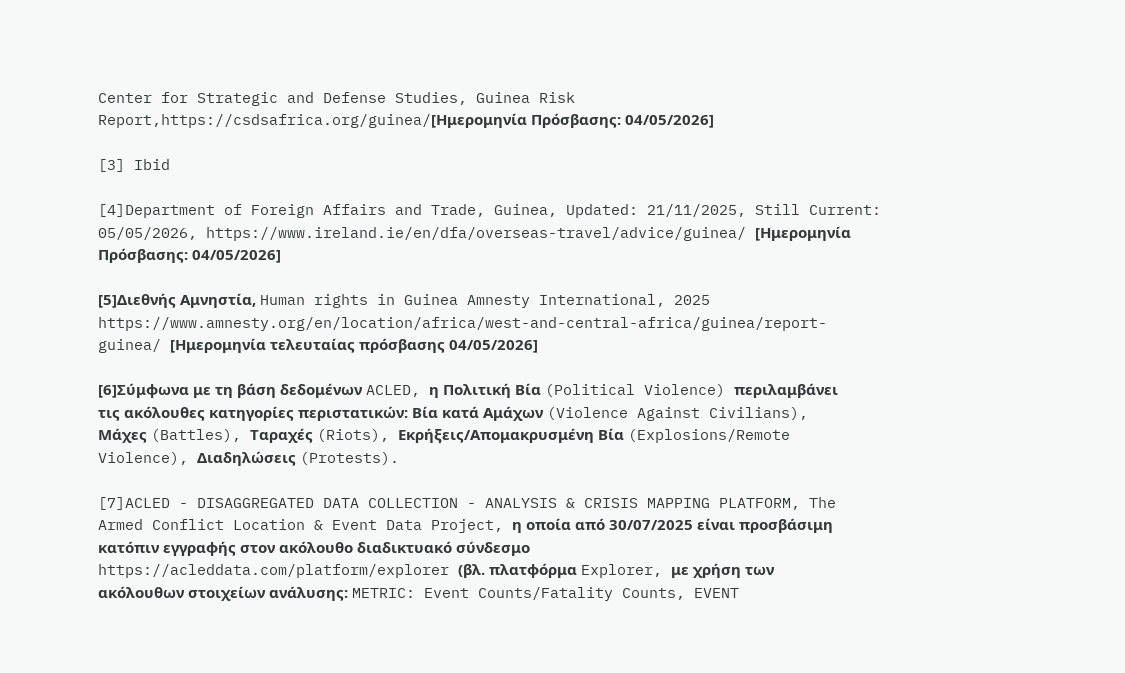Center for Strategic and Defense Studies, Guinea Risk Report,https://csdsafrica.org/guinea/[Ημερομηνία Πρόσβασης: 04/05/2026]

[3] Ibid

[4]Department of Foreign Affairs and Trade, Guinea, Updated: 21/11/2025, Still Current: 05/05/2026, https://www.ireland.ie/en/dfa/overseas-travel/advice/guinea/ [Ημερομηνία Πρόσβασης: 04/05/2026]

[5]Διεθνής Αμνηστία, Human rights in Guinea Amnesty International, 2025 https://www.amnesty.org/en/location/africa/west-and-central-africa/guinea/report-guinea/ [Ημερομηνία τελευταίας πρόσβασης 04/05/2026]

[6]Σύμφωνα με τη βάση δεδομένων ACLED, η Πολιτική Βία (Political Violence) περιλαμβάνει τις ακόλουθες κατηγορίες περιστατικών: Βία κατά Αμάχων (Violence Against Civilians), Μάχες (Battles), Ταραχές (Riots), Εκρήξεις/Απομακρυσμένη Βία (Explosions/Remote Violence), Διαδηλώσεις (Protests).

[7]ACLED - DISAGGREGATED DATA COLLECTION - ANALYSIS & CRISIS MAPPING PLATFORM, The Armed Conflict Location & Event Data Project, η οποία από 30/07/2025 είναι προσβάσιμη κατόπιν εγγραφής στον ακόλουθο διαδικτυακό σύνδεσμο https://acleddata.com/platform/explorer (βλ. πλατφόρμα Explorer, με χρήση των ακόλουθων στοιχείων ανάλυσης: METRIC: Event Counts/Fatality Counts, EVENT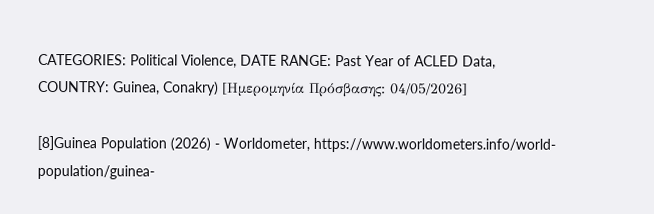CATEGORIES: Political Violence, DATE RANGE: Past Year of ACLED Data, COUNTRY: Guinea, Conakry) [Ημερομηνία Πρόσβασης: 04/05/2026]

[8]Guinea Population (2026) - Worldometer, https://www.worldometers.info/world-population/guinea-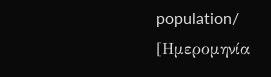population/ [Ημερομηνία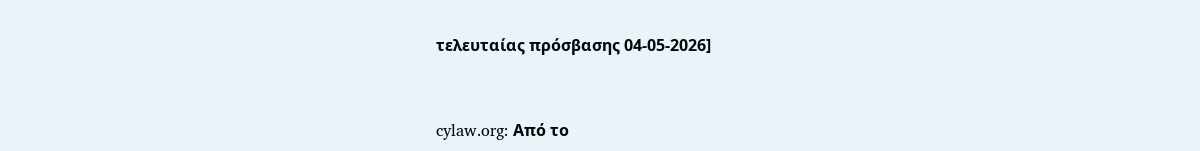τελευταίας πρόσβασης 04-05-2026]


cylaw.org: Από το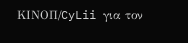ΚΙΝOΠ/CyLii για τον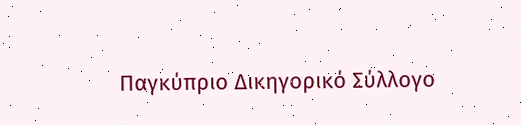Παγκύπριο Δικηγορικό Σύλλογο